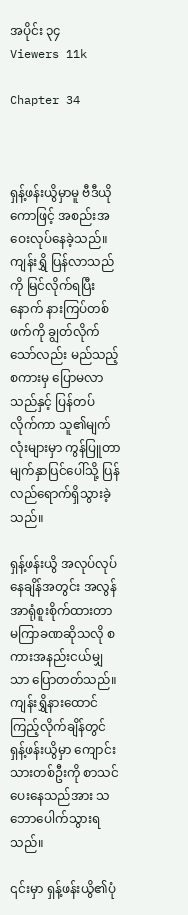အပိုင်း ၃၄
Viewers 11k

Chapter 34



ရှန့်ဖန်းယွိမှာမူ ဗီဒီယိုကောဖြင့် အစည်းအဝေးလုပ်နေခဲ့သည်။ ကျန်းရွှိ ပြန်လာသည်ကို မြင်လိုက်ရပြီးနောက် နားကြပ်တစ်ဖက်ကို ချွတ်လိုက်သော်လည်း မည်သည့်စကားမှ ပြောမလာသည်နှင့် ပြန်တပ်လိုက်ကာ သူ၏မျက်လုံးများမှာ ကွန်ပြူတာမျက်နှာပြင်ပေါ်သို့ ပြန်လည်ရောက်ရှိသွားခဲ့သည်။

ရှန့်ဖန်းယွိ အလုပ်လုပ်နေချိန်အတွင်း အလွန်အာရုံစူးစိုက်ထားတာ မကြာခဏဆိုသလို စကားအနည်းငယ်မျှသာ ပြောတတ်သည်။ ကျန်းရွှိနားထောင်ကြည့်လိုက်ချိန်တွင် ရှန့်ဖန်းယွိမှာ ကျောင်းသားတစ်ဦးကို စာသင်ပေးနေသည်အား သဘောပေါက်သွားရသည်။

၎င်းမှာ ရှန့်ဖန်းယွိ၏ပုံ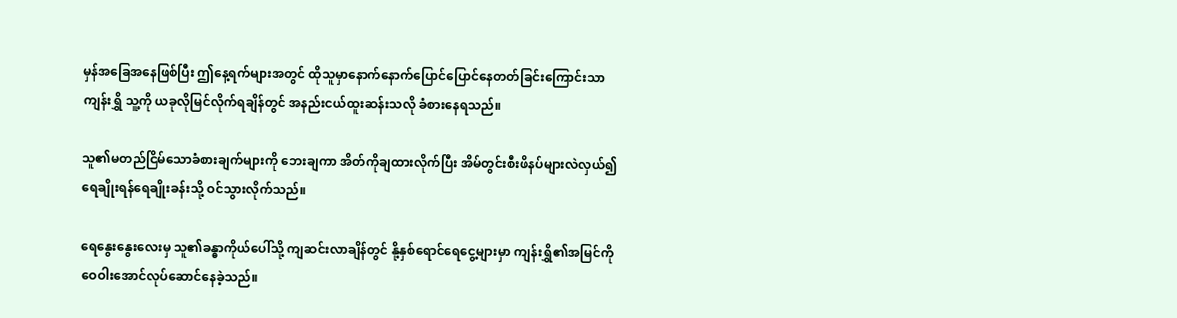မှန်အခြေအနေဖြစ်ပြီး ဤနေ့ရက်များအတွင် ထိုသူမှာနောက်နောက်ပြောင်ပြောင်နေတတ်ခြင်းကြောင်းသာ ကျန်းရွှိ သူ့ကို ယခုလိုမြင်လိုက်ရချိန်တွင် အနည်းငယ်ထူးဆန်းသလို ခံစားနေရသည်။

သူ၏မတည်ငြိမ်သောခံစားချက်များကို ဘေးချကာ အိတ်ကိုချထားလိုက်ပြီး အိမ်တွင်းစီးဖိနပ်များလဲလှယ်၍ ရေချိုးရန်ရေချိုးခန်းသို့ ဝင်သွားလိုက်သည်။

ရေနွေးနွေးလေးမှ သူ၏ခန္ဓာကိုယ်ပေါ်သို့ ကျဆင်းလာချိန်တွင် နို့နှစ်ရောင်ရေငွေ့များမှာ ကျန်းရွှိ၏အမြင်ကို ဝေဝါးအောင်လုပ်ဆောင်နေခဲ့သည်။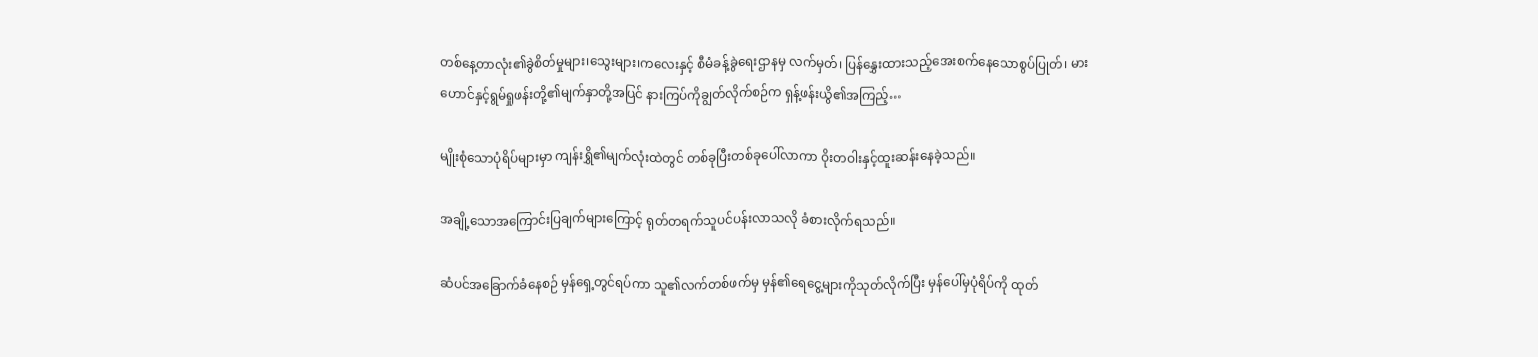တစ်နေ့တာလုံး၏ခွဲစိတ်မှုများ၊သွေးများ၊ကလေးနှင့် စီမံခန့်ခွဲရေးဌာနမှ လက်မှတ်၊ ပြန်နွှေးထားသည့်အေးစက်နေသောစွပ်ပြုတ်၊ မားဟောင်နှင့်ရွမ်ရှုဖန်းတို့၏မျက်နှာတို့အပြင် နားကြပ်ကိုချွတ်လိုက်စဉ်က ရှန့်ဖန်းယွိ၏အကြည့်…

မျိုးစုံသောပုံရိပ်များမှာ ကျန်းရွှိ၏မျက်လုံးထဲတွင် တစ်ခုပြီးတစ်ခုပေါ်လာကာ ဝိုးတဝါးနှင့်ထူးဆန်းနေခဲ့သည်။

အချို့သောအကြောင်းပြချက်များကြောင့် ရုတ်တရက်သူပင်ပန်းလာသလို ခံစားလိုက်ရသည်။

ဆံပင်အခြောက်ခံနေစဉ် မှန်ရှေ့တွင်ရပ်ကာ သူ၏လက်တစ်ဖက်မှ မှန်၏ရေငွေ့များကိုသုတ်လိုက်ပြီး မှန်ပေါ်မှပုံရိပ်ကို ထုတ်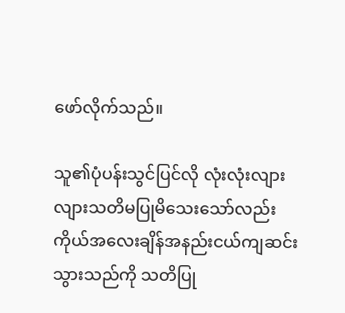ဖော်လိုက်သည်။

သူ၏ပုံပန်းသွင်ပြင်လို လုံးလုံးလျားလျားသတိမပြုမိသေးသော်လည်း ကိုယ်အလေးချိန်အနည်းငယ်ကျဆင်းသွားသည်ကို သတိပြု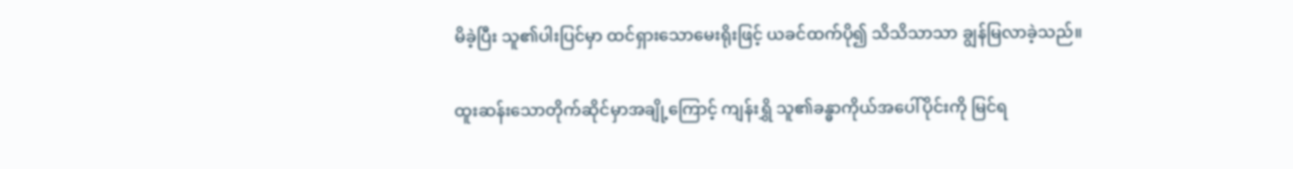မိခဲ့ပြီး သူ၏ပါးပြင်မှာ ထင်ရှားသောမေးရိုးဖြင့် ယခင်ထက်ပို၍ သိသိသာသာ ချွန်မြလာခဲ့သည်။

ထူးဆန်းသောတိုက်ဆိုင်မှာအချို့ကြောင့် ကျန်းရွှိ သူ၏ခန္ဓာကိုယ်အပေါ်ပိုင်းကို မြင်ရ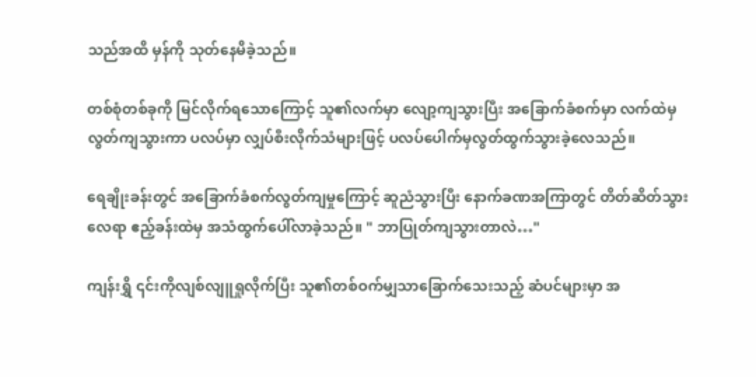သည်အထိ မှန်ကို သုတ်နေမိခဲ့သည်။

တစ်စုံတစ်ခုကို မြင်လိုက်ရသောကြောင့် သူ၏လက်မှာ လျော့ကျသွားပြီး အခြောက်ခံစက်မှာ လက်ထဲမှ လွတ်ကျသွားကာ ပလပ်မှာ လျှပ်စီးလိုက်သံများဖြင့် ပလပ်ပေါက်မှလွတ်ထွက်သွားခဲ့လေသည်။

ရေချိုးခန်းတွင် အခြောက်ခံစက်လွတ်ကျမှုကြောင့် ဆူညံသွားပြီး နောက်ခဏအကြာတွင် တိတ်ဆိတ်‌သွားလေရာ ဧည့်ခန်းထဲမှ အသံထွက်ပေါ်လာခဲ့သည်။ " ဘာပြုတ်ကျသွားတာလဲ…"

ကျန်းရွှိ ၎င်းကိုလျစ်လျူရှုလိုက်ပြီး သူ၏တစ်ဝက်မျှသာခြောက်သေးသည့် ဆံပင်များမှာ ‌အ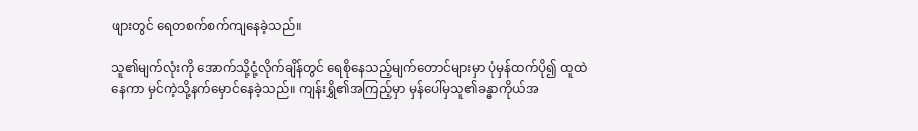ဖျားတွင် ရေတစက်စက်ကျနေခဲ့သည်။

သူ၏မျက်လုံးကို အောက်သို့ငုံ့လိုက်ချိန်တွင် ရေစိုနေသည့်မျက်တောင်များမှာ ပုံမှန်ထက်ပို၍ ထူထဲနေကာ မှင်ကဲ့သို့နက်မှောင်နေခဲ့သည်။ ကျန်းရွှိ၏အကြည့်မှာ မှန်ပေါ်မှသူ၏ခန္ဓာကိုယ်အ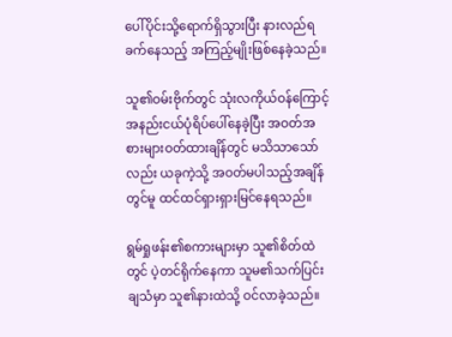ပေါ်ပိုင်းသို့ရောက်ရှိသွားပြီး နားလည်ရခက်နေသည့် အကြည့်မျိုးဖြစ်နေခဲ့သည်။

သူ၏ဝမ်းဗိုက်တွင် သုံးလကိုယ်ဝန်ကြောင့် အနည်းငယ်ပုံရိပ်ပေါ်နေခဲ့ပြီး အဝတ်အစားများဝတ်ထားချိန်တွင် မသိသာသော်လည်း ယခုကဲ့သို့ အဝတ်မပါသည့်အချိန်တွင်မူ ထင်ထင်ရှားရှားမြင်နေရသည်။

ရွမ်ရှုဖန်း၏စကားများမှာ သူ၏စိတ်ထဲတွင် ပဲ့တင်ရိုက်နေကာ သူမ၏သက်ပြင်းချသံမှာ သူ၏နားထဲသို့ ဝင်လာခဲ့သည်။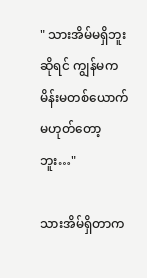" သားအိမ်မရှိဘူးဆိုရင် ကျွန်မက မိန်းမတစ်ယောက်မဟုတ်တော့ဘူး…"

သားအိမ်ရှိတာက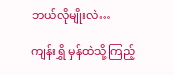ဘယ်လိုမျိုးလဲ…

ကျန်းရွှိ မှန်ထဲသို့ကြည့်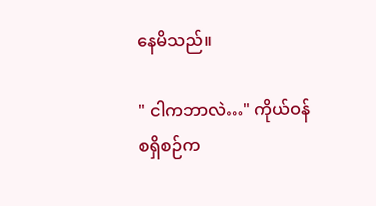နေမိသည်။

" ငါကဘာလဲ…" ကိုယ်ဝန်စရှိစဉ်က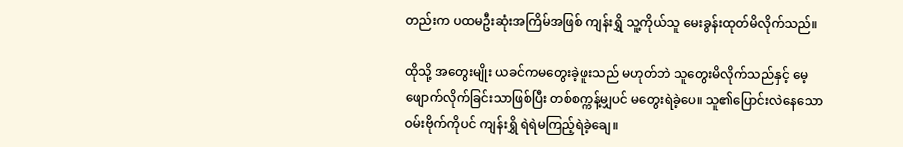တည်းက ပထမဦးဆုံးအကြိမ်အဖြစ် ကျန်းရွှိ သူ့ကိုယ်သူ မေးခွန်းထုတ်မိလိုက်သည်။

ထိုသို့ အတွေးမျိုး ယခင်ကမတွေးခဲ့ဖူးသည် မဟုတ်ဘဲ သူတွေးမိလိုက်သည်နှင့် မေ့ဖျောက်လိုက်ခြင်းသာဖြစ်ပြီး တစ်စက္ကန့်မျှပင် မတွေးရဲခဲ့ပေ။ သူ၏ပြောင်းလဲနေသောဝမ်းဗိုက်ကိုပင် ကျန်းရွှိ ရဲရဲမကြည့်ရဲခဲ့ချေ။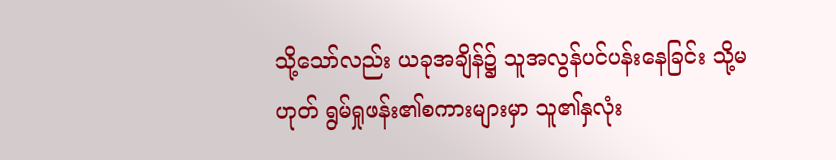သို့သော်လည်း ယခုအချိန်၌ သူအလွန်ပင်ပန်း‌နေခြင်း သို့မဟုတ် ရွမ်ရှုဖန်း၏စကားများမှာ သူ၏နှလုံး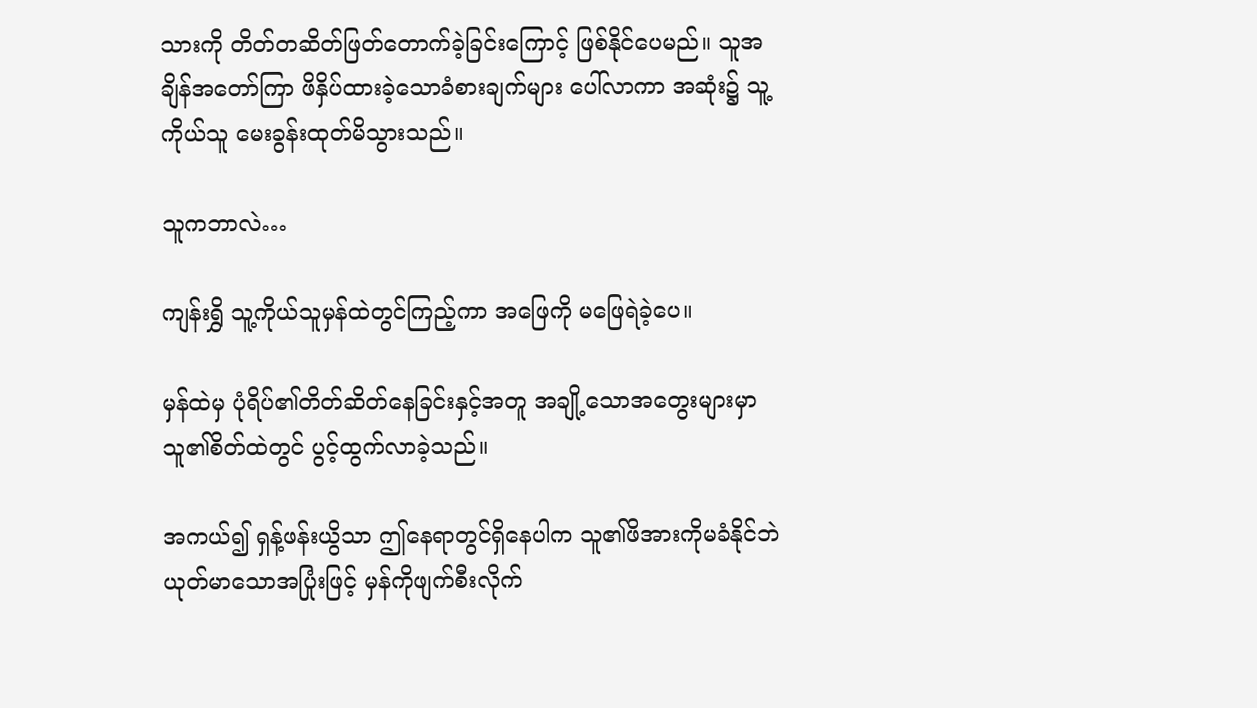သားကို တိတ်တဆိတ်ဖြတ်တောက်ခဲ့ခြင်းကြောင့် ဖြစ်နိုင်ပေမည်။ သူအချိန်အတော်ကြာ ဖိနှိပ်ထားခဲ့သောခံစားချက်များ ပေါ်လာကာ အဆုံး၌ သူ့ကိုယ်သူ မေးခွန်းထုတ်မိသွားသည်။

သူကဘာလဲ…

ကျန်းရွှိ သူ့ကိုယ်သူမှန်ထဲတွင်ကြည့်ကာ အဖြေကို မဖြေရဲခဲ့ပေ။

မှန်ထဲမှ ပုံရိပ်၏တိတ်ဆိတ်နေခြင်းနှင့်အတူ အချို့သောအတွေးများမှာ သူ၏စိတ်ထဲတွင် ပွင့်ထွက်လာခဲ့သည်။

အကယ်၍ ရှန့်ဖန်းယွိသာ ဤနေရာတွင်ရှိနေပါက သူ၏ဖိအားကိုမခံနိုင်ဘဲ ယုတ်မာသောအပြုံးဖြင့် မှန်ကိုဖျက်စီးလိုက်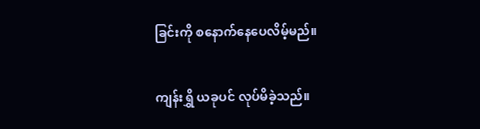ခြင်းကို စနောက်နေပေလိမ့်မည်။

ကျန်းရွှိ ယခုပင် လုပ်မိခဲ့သည်။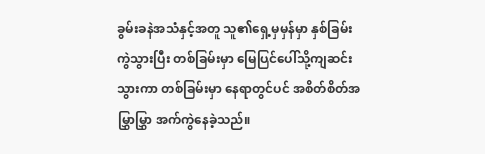ခွမ်းခနဲအသံနှင့်အတူ သူ၏ရှေ့မှမှန်မှာ နှစ်ခြမ်းကွဲသွားပြီး တစ်ခြမ်းမှာ မြေပြင်ပေါ်သို့ကျဆင်းသွားကာ တစ်ခြမ်းမှာ နေရာတွင်ပင် အစိတ်စိတ်အမြွှာမြွှာ အက်ကွဲနေခဲ့သည်။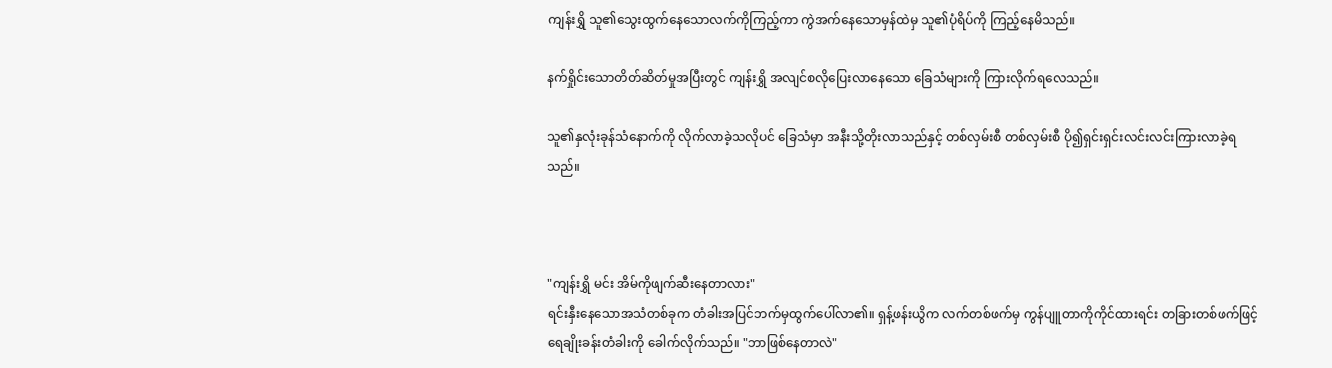ကျန်းရွှိ သူ၏သွေးထွက်နေသောလက်ကိုကြည့်ကာ ကွဲအက်နေသောမှန်ထဲမှ သူ၏ပုံရိပ်ကို ကြည့်နေမိသည်။

နက်ရှိုင်းသောတိတ်ဆိတ်မှုအပြီးတွင် ကျန်းရွှိ အလျင်စလိုပြေးလာနေသော ခြေသံများကို ကြားလိုက်ရလေသည်။

သူ၏နှလုံးခုန်သံနောက်ကို လိုက်လာခဲ့သလိုပင် ခြေသံမှာ အနီးသို့တိုးလာသည်နှင့် တစ်လှမ်းစီ တစ်လှမ်းစီ ပို၍ရှင်းရှင်းလင်းလင်းကြားလာခဲ့ရသည်။



"ကျန်းရွှိ မင်း အိမ်ကိုဖျက်ဆီးနေတာလား"
ရင်းနှီးနေသောအသံတစ်ခုက တံခါးအပြင်ဘက်မှထွက်ပေါ်လာ၏။ ရှန့်ဖန်းယွိက လက်တစ်ဖက်မှ ကွန်ပျူတာကိုကိုင်ထားရင်း တခြားတစ်ဖက်ဖြင့် ရေချိုးခန်းတံခါးကို ခေါက်လိုက်သည်။ "ဘာဖြစ်နေတာလဲ"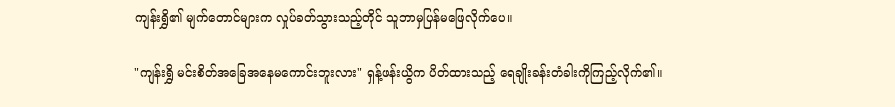ကျန်းရွှိ၏ မျက်တောင်များက လှုပ်ခတ်သွားသည့်တိုင် သူဘာမှပြန်မဖြေလိုက်ပေ။

"ကျန်းရွှိ မင်းစိတ်အခြေအနေမကောင်းဘူးလား" ရှန့်ဖန်းယွိက ပိတ်ထားသည့် ရေချိုးခန်းတံခါးကိုကြည့်လိုက်၏။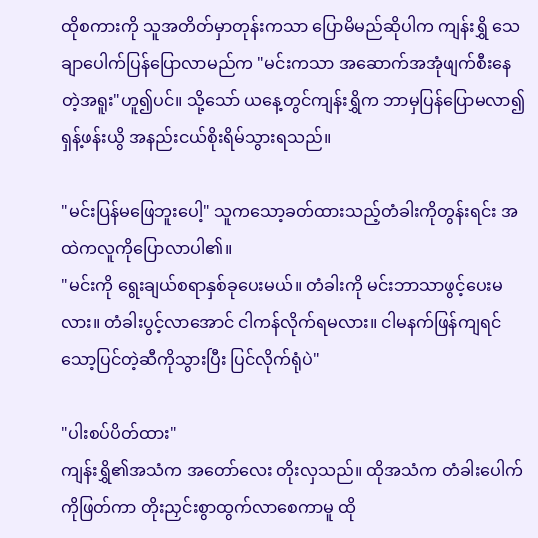ထိုစကားကို သူအတိတ်မှာတုန်းကသာ ပြောမိမည်ဆိုပါက ကျန်းရွှိ သေချာပေါက်ပြန်ပြောလာမည်က "မင်းကသာ အဆောက်အအုံဖျက်စီးနေတဲ့အရူး"ဟူ၍ပင်။ သို့သော် ယနေ့တွင်ကျန်းရွှိက ဘာမှပြန်ပြောမလာ၍ ရှန့်ဖန်းယွိ အနည်းငယ်စိုးရိမ်သွားရသည်။

"မင်းပြန်မဖြေဘူးပေါ့" သူကသော့ခတ်ထားသည့်တံခါးကိုတွန်းရင်း အထဲကလူကိုပြောလာပါ၏။
"မင်းကို ရွေးချယ်စရာနှစ်ခုပေးမယ်။ တံခါးကို မင်းဘာသာဖွင့်ပေးမလား။ တံခါးပွင့်လာအောင် ငါကန်လိုက်ရမလား။ ငါမနက်ဖြန်ကျရင် သော့ပြင်တဲ့ဆီကိုသွားပြီး ပြင်လိုက်ရုံပဲ"

"ပါးစပ်ပိတ်ထား"
ကျန်းရွှိ၏အသံက အတော်လေး တိုးလှသည်။ ထိုအသံက တံခါးပေါက်ကိုဖြတ်ကာ တိုးညှင်းစွာထွက်လာစေကာမူ ထို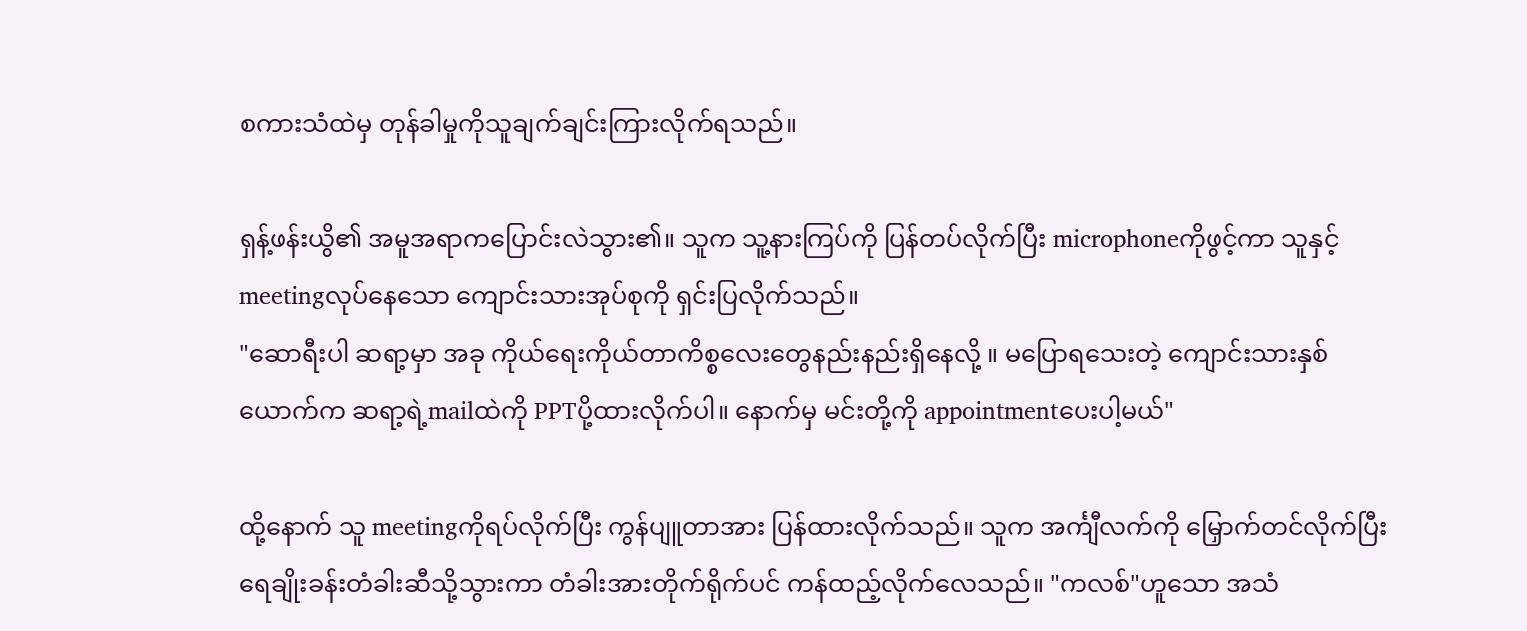စကားသံထဲမှ တုန်ခါမှုကိုသူချက်ချင်းကြားလိုက်ရသည်။

ရှန့်ဖန်းယွိ၏ အမူအရာကပြောင်းလဲသွား၏။ သူက သူ့နားကြပ်ကို ပြန်တပ်လိုက်ပြီး microphoneကိုဖွင့်ကာ သူနှင့်meetingလုပ်နေသော ကျောင်းသားအုပ်စုကို ရှင်းပြလိုက်သည်။
"ဆောရီးပါ ဆရာ့မှာ အခု ကိုယ်ရေးကိုယ်တာကိစ္စလေးတွေနည်းနည်းရှိနေလို့ ။ မပြောရသေးတဲ့ ကျောင်းသားနှစ်ယောက်က ဆရာ့ရဲ့mailထဲကို PPTပို့ထားလိုက်ပါ။ နောက်မှ မင်းတို့ကို appointmentပေးပါ့မယ်"

ထို့နောက် သူ meetingကိုရပ်လိုက်ပြီး ကွန်ပျူတာအား ပြန်ထားလိုက်သည်။ သူက အင်္ကျီလက်ကို မြှောက်တင်လိုက်ပြီး ရေချိုးခန်းတံခါးဆီသို့သွားကာ တံခါးအားတိုက်ရိုက်ပင် ကန်ထည့်လိုက်လေသည်။ "ကလစ်"ဟူသော အသံ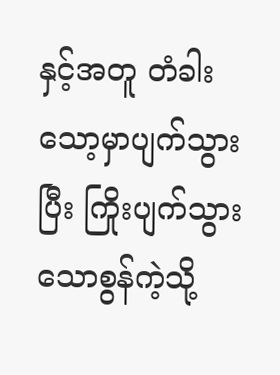နှင့်အတူ တံခါးသော့မှာပျက်သွားပြီး ကြိုးပျက်သွားသောစွန်ကဲ့သို့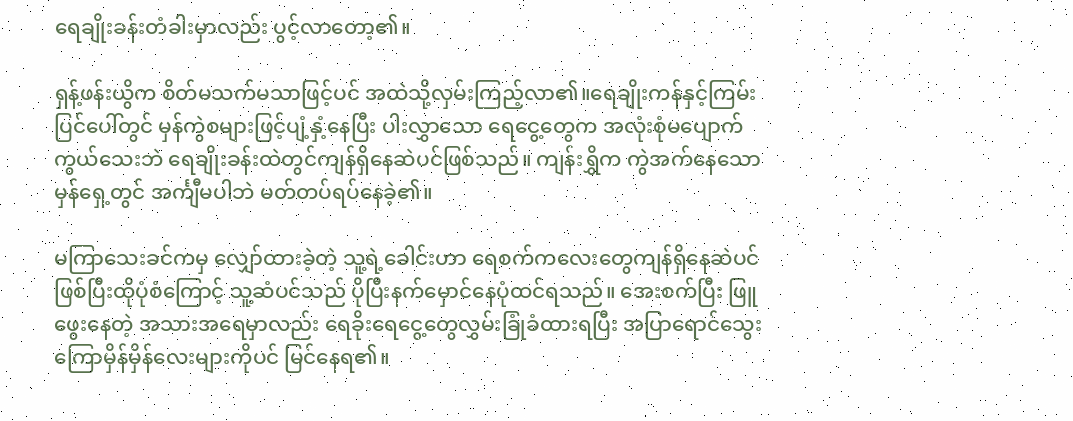ရေချိုးခန်းတံခါးမှာလည်း ပွင့်လာတော့၏။

ရှန့်ဖန်းယွိက စိတ်မသက်မသာဖြင့်ပင် အထဲသို့လှမ်းကြည့်လာ၏။ရေချိုးကန်နှင့်ကြမ်းပြင်ပေါ်တွင် မှန်ကွဲစများဖြင့်ပျံ့နှံ့နေပြီး ပါးလွှာသော ရေငွေ့တွေက အလုံးစုံမပျောက်ကွယ်သေးဘဲ ရေချိုးခန်းထဲတွင်ကျန်ရှိနေဆဲပင်ဖြစ်သည်။ ကျန်းရွှိက ကွဲအက်နေသော မှန်ရှေ့တွင် အင်္ကျီမပါဘဲ မတ်တပ်ရပ်နေခဲ့၏။

မကြာသေးခင်ကမှ လျှော်ထားခဲ့တဲ့ သူ့ရဲ့ခေါင်းဟာ ရေစက်ကလေးတွေကျန်ရှိနေဆဲပင်ဖြစ်ပြီးထိုပုံစံကြောင့် သူ့ဆံပင်သည် ပိုပြီးနက်မှောင်နေပုံထင်ရသည်။ အေးစက်ပြီး ဖြူဖွေးနေတဲ့ အသားအရေမှာလည်း ရေခိုးရေငွေ့တွေလွှမ်းခြုံခံထားရပြီး အပြာရောင်သွေးကြောမှိန်မှိန်လေးများကိုပင် မြင်နေရ၏။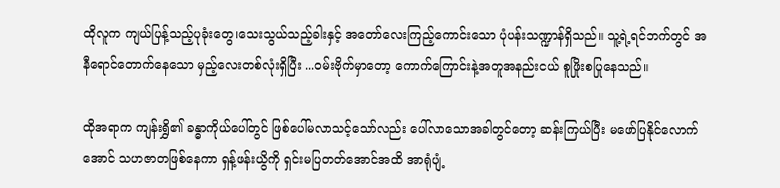ထိုလူက ကျယ်ပြန့်သည့်ပုခုံးတွေ၊သေးသွယ်သည့်ခါးနှင့် အတော်လေးကြည့်ကောင်းသော ပုံပန်းသဏ္ဍာန်ရှိသည်။ သူ့ရဲ့ရင်ဘက်တွင် အနီရောင်တောက်နေသော မှည့်လေးတစ်လုံးရှိပြီး ...ဝမ်းဗိုက်မှာတော့ ကောက်ကြောင်းနဲ့အတူအနည်းငယ် စူဖြိုးစပြုနေသည်။

ထိုအရာက ကျန်းရွှိ၏ ခန္ဓာကိုယ်ပေါ်တွင် ဖြစ်ပေါ်မလာသင့်သော်လည်း ပေါ်လာသောအခါတွင်တော့ ဆန်းကြယ်ပြီး မဖော်ပြနိုင်လောက်အောင် သဟဇာတဖြစ်နေကာ ရှန့်ဖန်းယွိကို ရှင်းမပြတတ်အောင်အထိ အာရုံပျံ့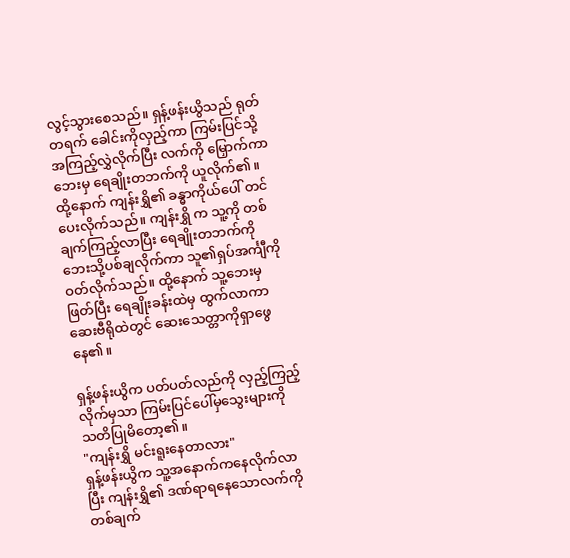လွင့်သွားစေသည်။ ရှန့်ဖန်းယွိသည် ရုတ်တရက် ခေါင်းကိုလှည့်ကာ ကြမ်းပြင်သို့ အကြည့်လွှဲလိုက်ပြီး လက်ကို မြှောက်ကာ ဘေးမှ ရေချိုးတဘက်ကို ယူလိုက်၏။ ထို့နောက် ကျန်းရွှိ၏ ခန္ဓာကိုယ်ပေါ် တင်ပေးလိုက်သည်။ ကျန်းရွှိ က သူ့ကို တစ်ချက်ကြည့်လာပြီး ရေချိုးတဘက်ကို ဘေးသို့ပစ်ချလိုက်ကာ သူ၏ရှပ်အင်္ကျီကိုဝတ်လိုက်သည်။ ထို့နောက် သူ့ဘေးမှ ဖြတ်ပြီး ရေချိုးခန်းထဲမှ ထွက်လာကာ ဆေးဗီရိုထဲတွင် ဆေးသေတ္တာကိုရှာဖွေနေ၏။

ရှန့်ဖန်းယွိက ပတ်ပတ်လည်ကို လှည့်ကြည့်လိုက်မှသာ ကြမ်းပြင်ပေါ်မှသွေးများကို သတိပြုမိတော့၏။
"ကျန်းရွှိ မင်းရူးနေတာလား"
ရှန့်ဖန်းယွိက သူ့အနောက်ကနေလိုက်လာပြီး ကျန်းရွှိ၏ ဒဏ်ရာရနေသောလက်ကို တစ်ချက်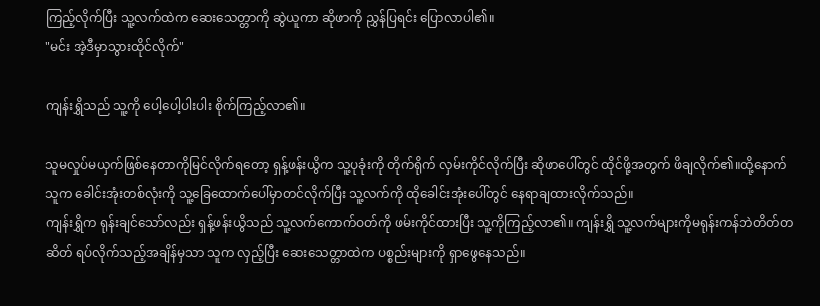ကြည့်လိုက်ပြီး သူ့လက်ထဲက ဆေးသေတ္တာကို ဆွဲယူကာ ဆိုဖာကို ညွှန်ပြရင်း ပြောလာပါ၏။
"မင်း အဲ့ဒီမှာသွားထိုင်လိုက်"

ကျန်းရွှိသည် သူ့ကို ပေါ့ပေါ့ပါးပါး စိုက်ကြည့်လာ၏။

သူမလှုပ်မယှက်ဖြစ်နေတာကိုမြင်လိုက်ရတော့ ရှန့်ဖန်းယွိက သူ့ပုခုံးကို တိုက်ရိုက် လှမ်းကိုင်လိုက်ပြီး ဆိုဖာပေါ်တွင် ထိုင်ဖို့အတွက် ဖိချလိုက်၏။ထို့နောက်သူက ခေါင်းအုံးတစ်လုံးကို သူ့ခြေထောက်ပေါ်မှာတင်လိုက်ပြီး သူ့လက်ကို ထိုခေါင်းအုံးပေါ်တွင် နေရာချထားလိုက်သည်။
ကျန်းရွှိက ရုန်းချင်သော်လည်း ရှန့်ဖန်းယွိသည် သူ့လက်ကောက်ဝတ်ကို ဖမ်းကိုင်ထားပြီး သူ့ကိုကြည့်လာ၏။ ကျန်းရွှိ သူ့လက်များကိုမရုန်းကန်ဘဲတိတ်တဆိတ် ရပ်လိုက်သည့်အချိန်မှသာ သူက လှည့်ပြီး ဆေးသေတ္တာထဲက ပစ္စည်းများကို ရှာဖွေနေသည်။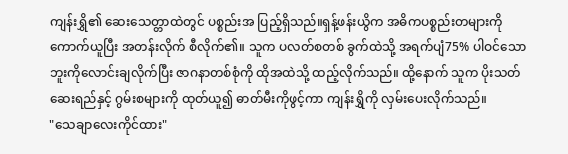ကျန်းရွှိ၏ ဆေးသေတ္တာထဲတွင် ပစ္စည်းအ ပြည့်ရှိသည်။ရှန့်ဖန်းယွိက အဓိကပစ္စည်းတများကို ကောက်ယူပြီး အတန်းလိုက် စီလိုက်၏။ သူက ပလတ်စတစ် ခွက်ထဲသို့ အရက်ပျံ75% ပါဝင်သော ဘူးကိုလောင်းချလိုက်ပြီး ဇာဂနာတစ်စုံကို ထိုအထဲသို့ ထည့်လိုက်သည်။ ထို့နောက် သူက ပိုးသတ်ဆေးရည်နှင့် ဂွမ်းစများကို ထုတ်ယူ၍ ဓာတ်မီးကိုဖွင့်ကာ ကျန်းရွှိကို လှမ်းပေးလိုက်သည်။
"သေချာလေးကိုင်ထား"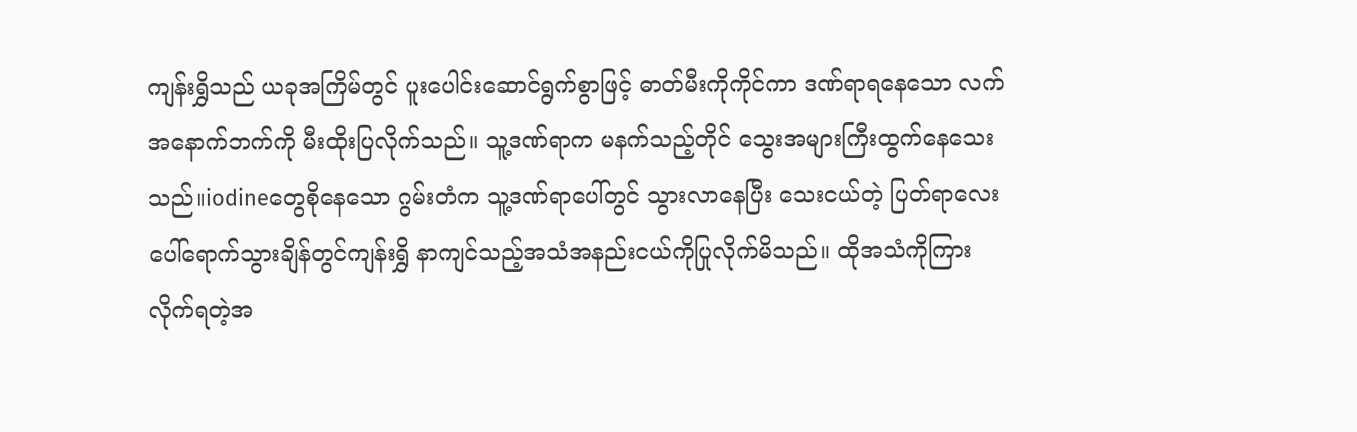ကျန်းရွှိသည် ယခုအကြိမ်တွင် ပူးပေါင်းဆောင်ရွက်စွာဖြင့် ဓာတ်မီးကိုကိုင်ကာ ဒဏ်ရာရနေသော လက်အနောက်ဘက်ကို မီးထိုးပြလိုက်သည်။ သူ့ဒဏ်ရာက မနက်သည့်တိုင် သွေးအများကြီးထွက်နေသေးသည်။iodineတွေစိုနေသော ဂွမ်းတံက သူ့ဒဏ်ရာပေါ်တွင် သွားလာနေပြီး သေးငယ်တဲ့ ပြတ်ရာလေးပေါ်ရောက်သွားချိန်တွင်ကျန်းရွှိ နာကျင်သည့်အသံအနည်းငယ်ကိုပြုလိုက်မိသည်။ ထိုအသံကိုကြားလိုက်ရတဲ့အ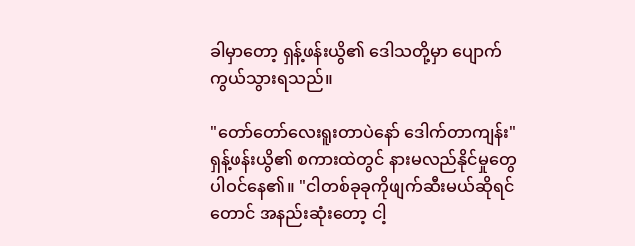ခါမှာတော့ ရှန့်ဖန်းယွိ၏ ဒေါသတို့မှာ ပျောက်ကွယ်သွားရသည်။

"တော်တော်လေးရူးတာပဲနော် ဒေါက်တာကျန်း" ရှန့်ဖန်းယွိ၏ စကားထဲတွင် နားမလည်နိုင်မှုတွေပါဝင်နေ၏။ "ငါတစ်ခုခုကိုဖျက်ဆီးမယ်ဆိုရင်တောင် အနည်းဆုံးတော့ ငါ့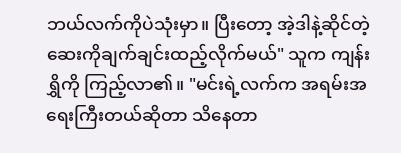ဘယ်လက်ကိုပဲသုံးမှာ။ ပြီးတော့ အဲ့ဒါနဲ့ဆိုင်တဲ့ ဆေးကိုချက်ချင်းထည့်လိုက်မယ်" သူက ကျန်းရွှိကို ကြည့်လာ၏။ "မင်းရဲ့လက်က အရမ်းအရေးကြီးတယ်ဆိုတာ သိနေတာ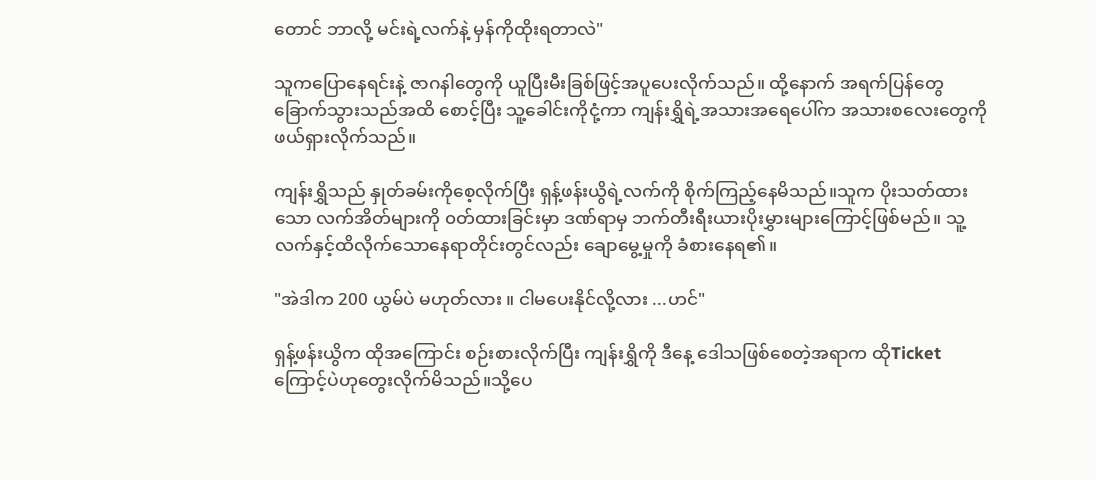တောင် ဘာလို့ မင်းရဲ့လက်နဲ့ မှန်ကိုထိုးရတာလဲ"

သူကပြောနေရင်းနဲ့ ဇာဂနါတွေကို ယူပြီးမီးခြစ်ဖြင့်အပူပေးလိုက်သည်။ ထို့နောက် အရက်ပြန်တွေ ခြောက်သွားသည်အထိ စောင့်ပြီး သူ့ခေါင်းကိုငုံ့ကာ ကျန်းရွှိရဲ့အသားအရေပေါ်က အသားစလေးတွေကို ဖယ်ရှားလိုက်သည်။

ကျန်းရွှိသည် နှုတ်ခမ်းကိုစေ့လိုက်ပြီး ရှန့်ဖန်းယွိရဲ့လက်ကို စိုက်ကြည့်နေမိသည်။သူက ပိုးသတ်ထားသော လက်အိတ်များကို ၀တ်ထားခြင်းမှာ ဒဏ်ရာမှ ဘက်တီးရီးယားပိုးမွှားများကြောင့်ဖြစ်မည်။ သူ့လက်နှင့်ထိလိုက်သောနေရာတိုင်းတွင်လည်း ချောမွေ့မှုကို ခံစားနေရ၏။

"အဲဒါက 200 ယွမ်ပဲ မဟုတ်လား ။ ငါမပေးနိုင်လို့လား ...ဟင်"

ရှန့်ဖန်းယွိက ထိုအကြောင်း စဉ်းစားလိုက်ပြီး ကျန်းရွှိကို ဒီနေ့ ဒေါသဖြစ်စေတဲ့အရာက ထိုTicketကြောင့်ပဲဟုတွေးလိုက်မိသည်။သို့ပေ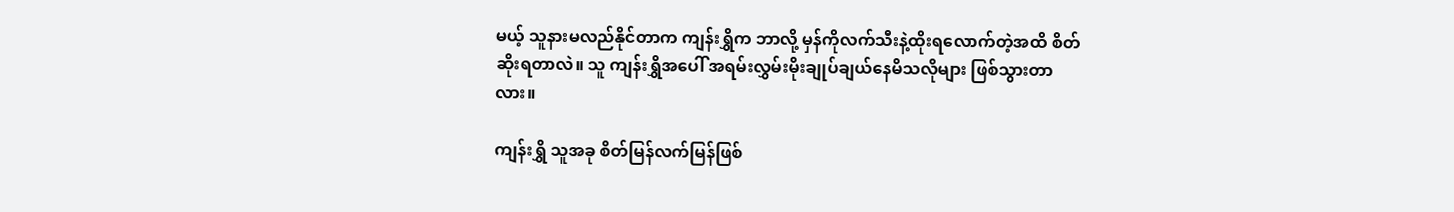မယ့် သူနားမလည်နိုင်တာက ကျန်းရွှိက ဘာလို့ မှန်ကိုလက်သီးနဲ့ထိုးရလောက်တဲ့အထိ စိတ်ဆိုးရတာလဲ။ သူ ကျန်းရွှိအပေါ် အရမ်းလွှမ်းမိုးချုပ်ချယ်နေမိသလိုများ ဖြစ်သွားတာလား။

ကျန်းရွှိ သူအခု စိတ်မြန်လက်မြန်ဖြစ်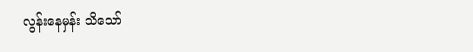လွန်းနေမှန်း သိသော်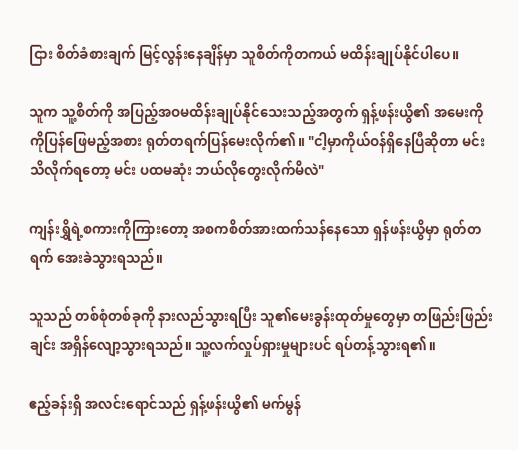ငြား စိတ်ခံစားချက် မြင့်လွန်းနေချိန်မှာ သူစိတ်ကိုတကယ် မထိန်းချုပ်နိုင်ပါပေ။

သူက သူ့စိတ်ကို အပြည့်အဝမထိန်းချုပ်နိုင်သေးသည့်အတွက် ရှန့်ဖန်းယွိ၏ အမေးကို ကိုပြန်ဖြေမည့်အစား ရုတ်တရက်ပြန်မေးလိုက်၏။ "ငါ့မှာကိုယ်ဝန်ရှိနေပြီဆိုတာ မင်းသိလိုက်ရတော့ မင်း ပထမဆုံး ဘယ်လိုတွေးလိုက်မိလဲ"

ကျန်းရွှိရဲ့စကားကိုကြားတော့ အစကစိတ်အားထက်သန်နေသော ရှန်ဖန်းယွိမှာ ရုတ်တရက် အေးခဲသွားရသည်။

သူသည် တစ်စုံတစ်ခုကို နားလည်သွားရပြီး သူ၏မေးခွန်းထုတ်မှုတွေမှာ တဖြည်းဖြည်းချင်း အရှိန်လျော့သွားရသည်။ သူ့လက်လှုပ်ရှားမှုများပင် ရပ်တန့်သွားရ၏။

ဧည့်ခန်းရှိ အလင်းရောင်သည် ရှန့်ဖန်းယွိ၏ မက်မွန်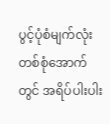ပွင့်ပုံစံမျက်လုံးတစ်စုံအောက်တွင် အရိပ်ပါးပါး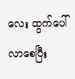လေး ထွက်ပေါ်လာစေပြီး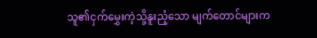သူ၏ငှက်မွှေးကဲ့သို့နူးညံ့သော မျက်တောင်များက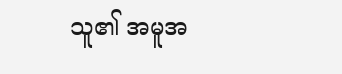သူ၏ အမူအ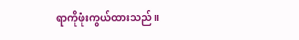ရာကိုဖုံးကွယ်ထားသည်။